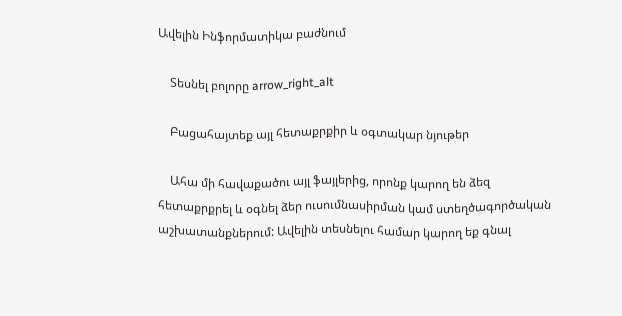Ավելին Ինֆորմատիկա բաժնում

    Տեսնել բոլորը arrow_right_alt

    Բացահայտեք այլ հետաքրքիր և օգտակար նյութեր

    Ահա մի հավաքածու այլ ֆայլերից, որոնք կարող են ձեզ հետաքրքրել և օգնել ձեր ուսումնասիրման կամ ստեղծագործական աշխատանքներում: Ավելին տեսնելու համար կարող եք գնալ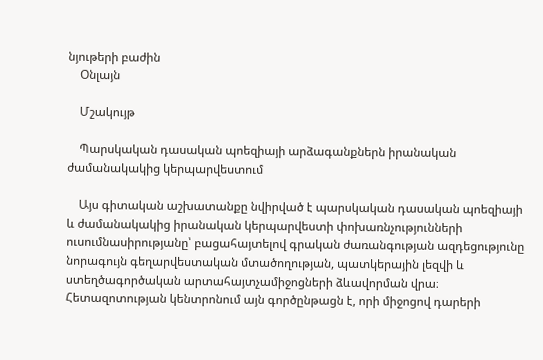նյութերի բաժին
    Օնլայն

    Մշակույթ

    Պարսկական դասական պոեզիայի արձագանքներն իրանական ժամանակակից կերպարվեստում

    Այս գիտական աշխատանքը նվիրված է պարսկական դասական պոեզիայի և ժամանակակից իրանական կերպարվեստի փոխառնչությունների ուսումնասիրությանը՝ բացահայտելով գրական ժառանգության ազդեցությունը նորագույն գեղարվեստական մտածողության, պատկերային լեզվի և ստեղծագործական արտահայտչամիջոցների ձևավորման վրա։ Հետազոտության կենտրոնում այն գործընթացն է, որի միջոցով դարերի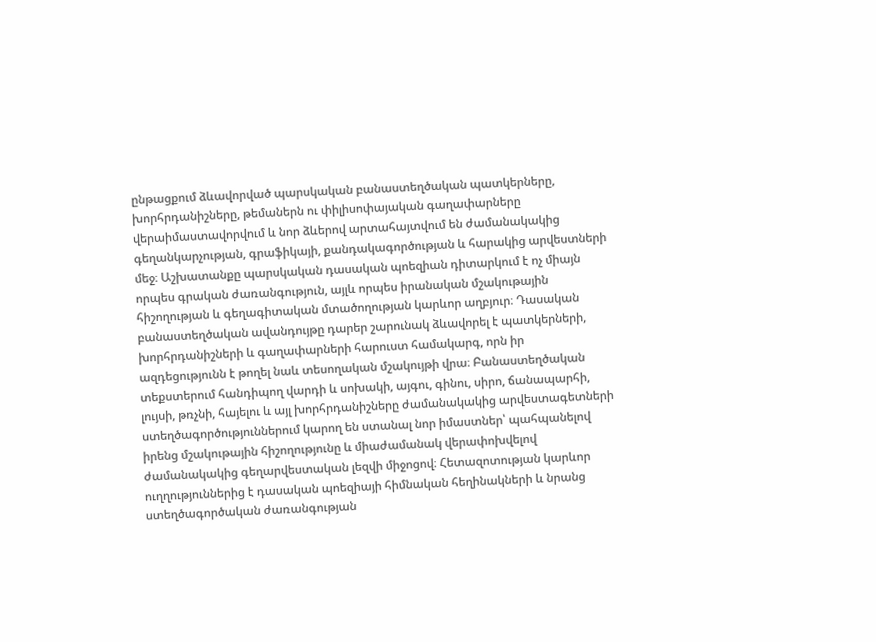ընթացքում ձևավորված պարսկական բանաստեղծական պատկերները, խորհրդանիշները, թեմաներն ու փիլիսոփայական գաղափարները վերաիմաստավորվում և նոր ձևերով արտահայտվում են ժամանակակից գեղանկարչության, գրաֆիկայի, քանդակագործության և հարակից արվեստների մեջ։ Աշխատանքը պարսկական դասական պոեզիան դիտարկում է ոչ միայն որպես գրական ժառանգություն, այլև որպես իրանական մշակութային հիշողության և գեղագիտական մտածողության կարևոր աղբյուր։ Դասական բանաստեղծական ավանդույթը դարեր շարունակ ձևավորել է պատկերների, խորհրդանիշների և գաղափարների հարուստ համակարգ, որն իր ազդեցությունն է թողել նաև տեսողական մշակույթի վրա։ Բանաստեղծական տեքստերում հանդիպող վարդի և սոխակի, այգու, գինու, սիրո, ճանապարհի, լույսի, թռչնի, հայելու և այլ խորհրդանիշները ժամանակակից արվեստագետների ստեղծագործություններում կարող են ստանալ նոր իմաստներ՝ պահպանելով իրենց մշակութային հիշողությունը և միաժամանակ վերափոխվելով ժամանակակից գեղարվեստական լեզվի միջոցով։ Հետազոտության կարևոր ուղղություններից է դասական պոեզիայի հիմնական հեղինակների և նրանց ստեղծագործական ժառանգության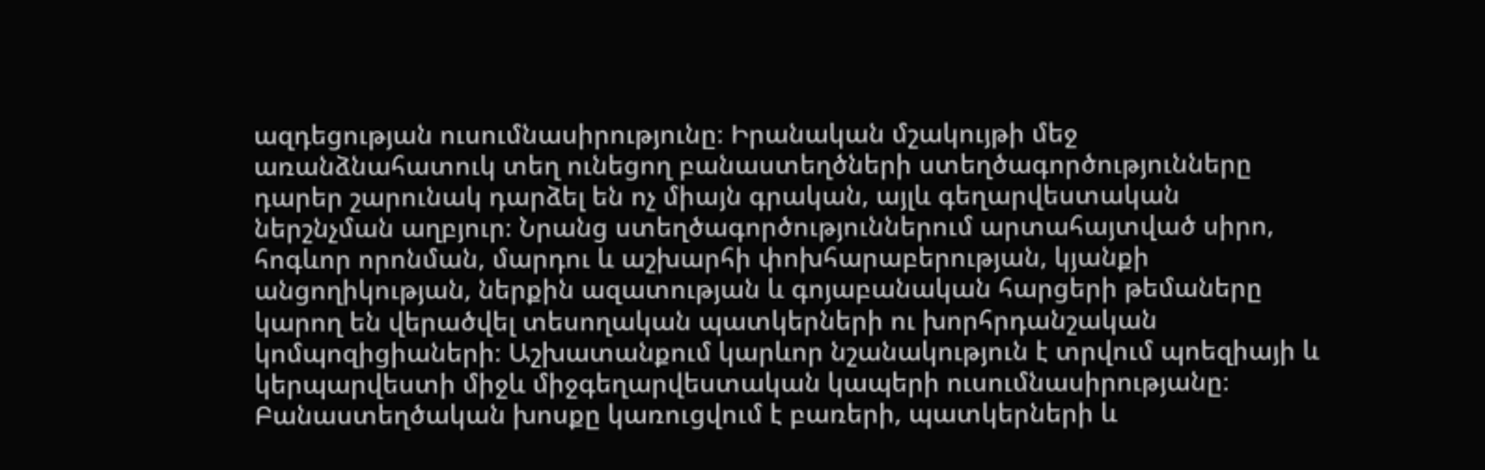ազդեցության ուսումնասիրությունը։ Իրանական մշակույթի մեջ առանձնահատուկ տեղ ունեցող բանաստեղծների ստեղծագործությունները դարեր շարունակ դարձել են ոչ միայն գրական, այլև գեղարվեստական ներշնչման աղբյուր։ Նրանց ստեղծագործություններում արտահայտված սիրո, հոգևոր որոնման, մարդու և աշխարհի փոխհարաբերության, կյանքի անցողիկության, ներքին ազատության և գոյաբանական հարցերի թեմաները կարող են վերածվել տեսողական պատկերների ու խորհրդանշական կոմպոզիցիաների։ Աշխատանքում կարևոր նշանակություն է տրվում պոեզիայի և կերպարվեստի միջև միջգեղարվեստական կապերի ուսումնասիրությանը։ Բանաստեղծական խոսքը կառուցվում է բառերի, պատկերների և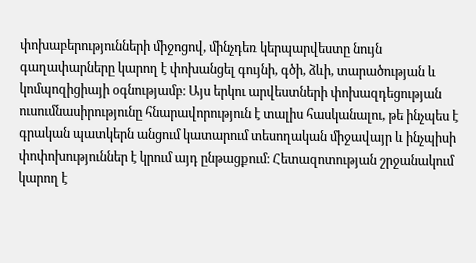փոխաբերությունների միջոցով, մինչդեռ կերպարվեստը նույն գաղափարները կարող է փոխանցել գույնի, գծի, ձևի, տարածության և կոմպոզիցիայի օգնությամբ։ Այս երկու արվեստների փոխազդեցության ուսումնասիրությունը հնարավորություն է տալիս հասկանալու, թե ինչպես է գրական պատկերն անցում կատարում տեսողական միջավայր և ինչպիսի փոփոխություններ է կրում այդ ընթացքում։ Հետազոտության շրջանակում կարող է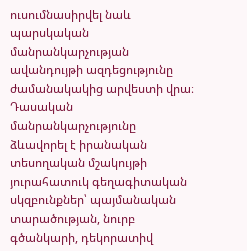ուսումնասիրվել նաև պարսկական մանրանկարչության ավանդույթի ազդեցությունը ժամանակակից արվեստի վրա։ Դասական մանրանկարչությունը ձևավորել է իրանական տեսողական մշակույթի յուրահատուկ գեղագիտական սկզբունքներ՝ պայմանական տարածության, նուրբ գծանկարի, դեկորատիվ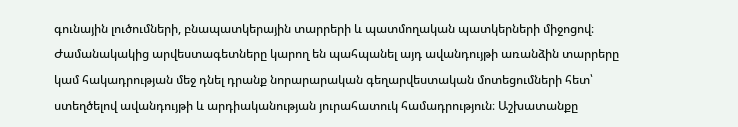գունային լուծումների, բնապատկերային տարրերի և պատմողական պատկերների միջոցով։ Ժամանակակից արվեստագետները կարող են պահպանել այդ ավանդույթի առանձին տարրերը կամ հակադրության մեջ դնել դրանք նորարարական գեղարվեստական մոտեցումների հետ՝ ստեղծելով ավանդույթի և արդիականության յուրահատուկ համադրություն։ Աշխատանքը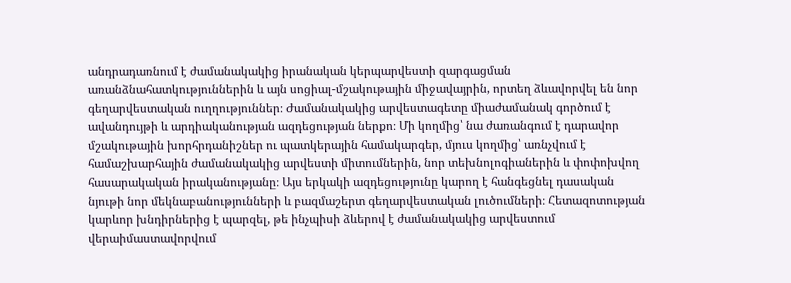անդրադառնում է ժամանակակից իրանական կերպարվեստի զարգացման առանձնահատկություններին և այն սոցիալ-մշակութային միջավայրին, որտեղ ձևավորվել են նոր գեղարվեստական ուղղություններ։ Ժամանակակից արվեստագետը միաժամանակ գործում է ավանդույթի և արդիականության ազդեցության ներքո։ Մի կողմից՝ նա ժառանգում է դարավոր մշակութային խորհրդանիշներ ու պատկերային համակարգեր, մյուս կողմից՝ առնչվում է համաշխարհային ժամանակակից արվեստի միտումներին, նոր տեխնոլոգիաներին և փոփոխվող հասարակական իրականությանը։ Այս երկակի ազդեցությունը կարող է հանգեցնել դասական նյութի նոր մեկնաբանությունների և բազմաշերտ գեղարվեստական լուծումների։ Հետազոտության կարևոր խնդիրներից է պարզել, թե ինչպիսի ձևերով է ժամանակակից արվեստում վերաիմաստավորվում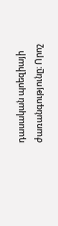դասական պոեզիայի ժառանգությունը։ Որոշ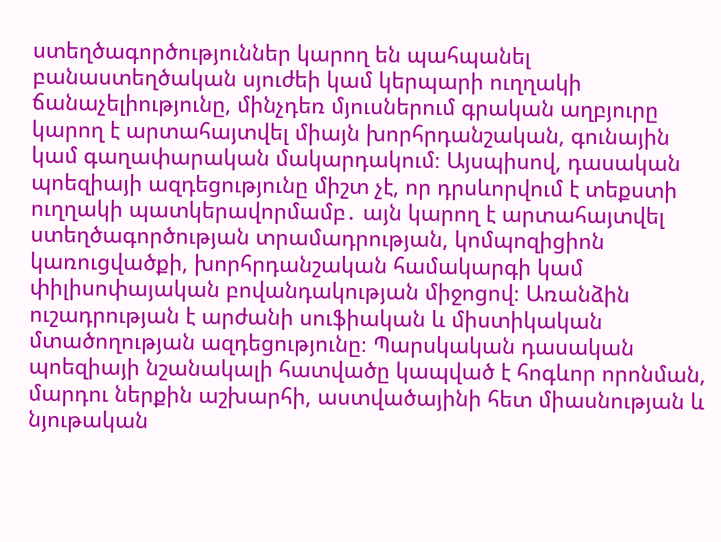ստեղծագործություններ կարող են պահպանել բանաստեղծական սյուժեի կամ կերպարի ուղղակի ճանաչելիությունը, մինչդեռ մյուսներում գրական աղբյուրը կարող է արտահայտվել միայն խորհրդանշական, գունային կամ գաղափարական մակարդակում։ Այսպիսով, դասական պոեզիայի ազդեցությունը միշտ չէ, որ դրսևորվում է տեքստի ուղղակի պատկերավորմամբ․ այն կարող է արտահայտվել ստեղծագործության տրամադրության, կոմպոզիցիոն կառուցվածքի, խորհրդանշական համակարգի կամ փիլիսոփայական բովանդակության միջոցով։ Առանձին ուշադրության է արժանի սուֆիական և միստիկական մտածողության ազդեցությունը։ Պարսկական դասական պոեզիայի նշանակալի հատվածը կապված է հոգևոր որոնման, մարդու ներքին աշխարհի, աստվածայինի հետ միասնության և նյութական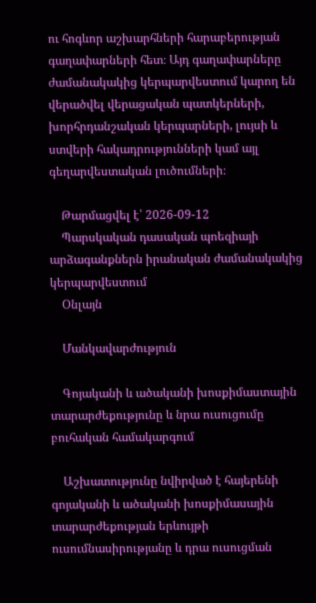ու հոգևոր աշխարհների հարաբերության գաղափարների հետ։ Այդ գաղափարները ժամանակակից կերպարվեստում կարող են վերածվել վերացական պատկերների, խորհրդանշական կերպարների, լույսի և ստվերի հակադրությունների կամ այլ գեղարվեստական լուծումների։

    Թարմացվել է՝ 2026-09-12
    Պարսկական դասական պոեզիայի արձագանքներն իրանական ժամանակակից կերպարվեստում
    Օնլայն

    Մանկավարժություն

    Գոյականի և ածականի խոսքիմաստային տարարժեքությունը և նրա ուսուցումը բուհական համակարգում

    Աշխատությունը նվիրված է հայերենի գոյականի և ածականի խոսքիմասային տարարժեքության երևույթի ուսումնասիրությանը և դրա ուսուցման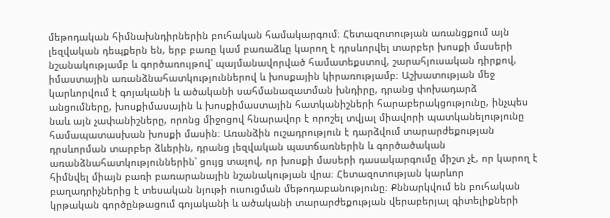մեթոդական հիմնախնդիրներին բուհական համակարգում։ Հետազոտության առանցքում այն լեզվական դեպքերն են, երբ բառը կամ բառաձևը կարող է դրսևորվել տարբեր խոսքի մասերի նշանակությամբ և գործառույթով՝ պայմանավորված համատեքստով, շարահյուսական դիրքով, իմաստային առանձնահատկություններով և խոսքային կիրառությամբ։ Աշխատության մեջ կարևորվում է գոյականի և ածականի սահմանազատման խնդիրը, դրանց փոխադարձ անցումները, խոսքիմասային և խոսքիմաստային հատկանիշների հարաբերակցությունը, ինչպես նաև այն չափանիշները, որոնց միջոցով հնարավոր է որոշել տվյալ միավորի պատկանելությունը համապատասխան խոսքի մասին։ Առանձին ուշադրություն է դարձվում տարարժեքության դրսևորման տարբեր ձևերին, դրանց լեզվական պատճառներին և գործածական առանձնահատկություններին՝ ցույց տալով, որ խոսքի մասերի դասակարգումը միշտ չէ, որ կարող է հիմնվել միայն բառի բառարանային նշանակության վրա։ Հետազոտության կարևոր բաղադրիչներից է տեսական նյութի ուսուցման մեթոդաբանությունը։ Քննարկվում են բուհական կրթական գործընթացում գոյականի և ածականի տարարժեքության վերաբերյալ գիտելիքների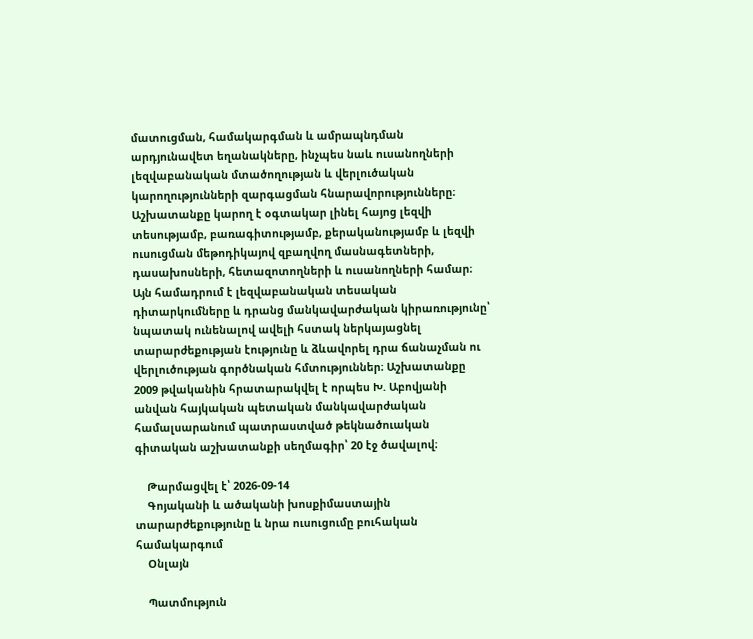մատուցման, համակարգման և ամրապնդման արդյունավետ եղանակները, ինչպես նաև ուսանողների լեզվաբանական մտածողության և վերլուծական կարողությունների զարգացման հնարավորությունները։ Աշխատանքը կարող է օգտակար լինել հայոց լեզվի տեսությամբ, բառագիտությամբ, քերականությամբ և լեզվի ուսուցման մեթոդիկայով զբաղվող մասնագետների, դասախոսների, հետազոտողների և ուսանողների համար։ Այն համադրում է լեզվաբանական տեսական դիտարկումները և դրանց մանկավարժական կիրառությունը՝ նպատակ ունենալով ավելի հստակ ներկայացնել տարարժեքության էությունը և ձևավորել դրա ճանաչման ու վերլուծության գործնական հմտություններ։ Աշխատանքը 2009 թվականին հրատարակվել է որպես Խ. Աբովյանի անվան հայկական պետական մանկավարժական համալսարանում պատրաստված թեկնածուական գիտական աշխատանքի սեղմագիր՝ 20 էջ ծավալով։

    Թարմացվել է՝ 2026-09-14
    Գոյականի և ածականի խոսքիմաստային տարարժեքությունը և նրա ուսուցումը բուհական համակարգում
    Օնլայն

    Պատմություն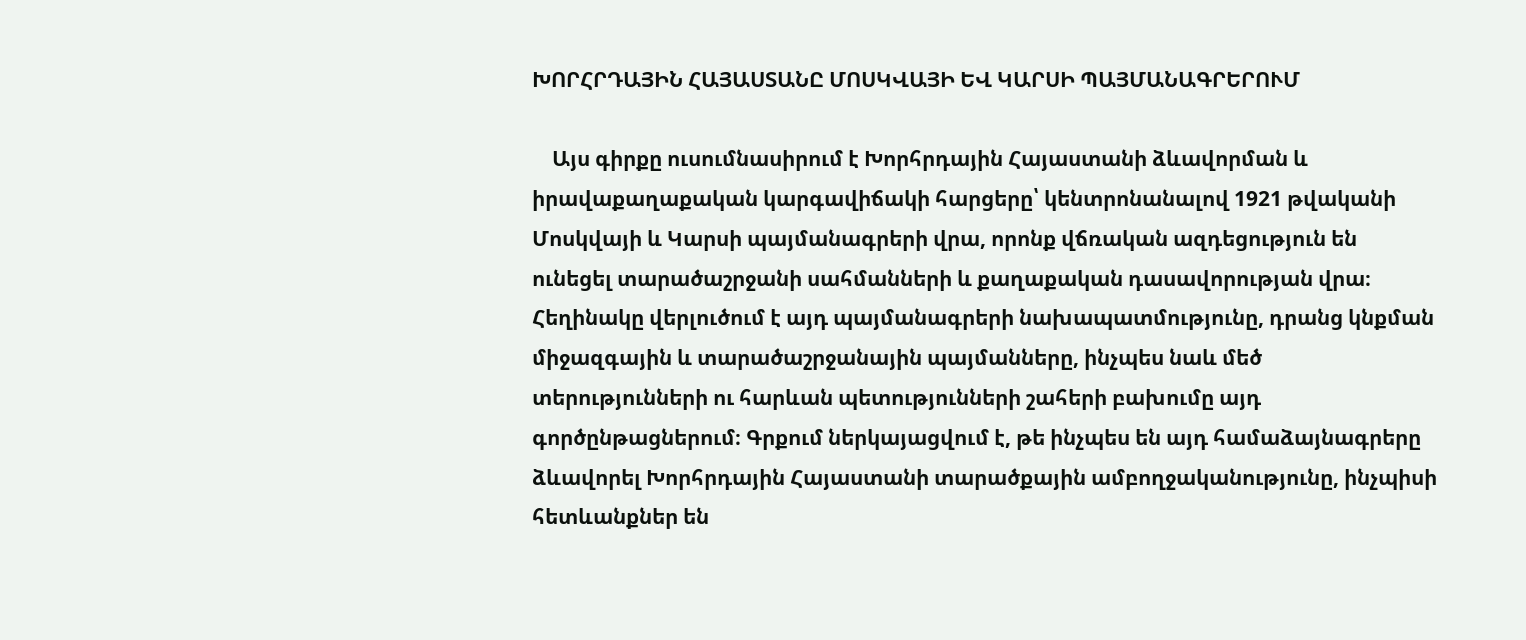ԽՈՐՀՐԴԱՅԻՆ ՀԱՅԱՍՏԱՆԸ ՄՈՍԿՎԱՅԻ ԵՎ ԿԱՐՍԻ ՊԱՅՄԱՆԱԳՐԵՐՈՒՄ

    Այս գիրքը ուսումնասիրում է Խորհրդային Հայաստանի ձևավորման և իրավաքաղաքական կարգավիճակի հարցերը՝ կենտրոնանալով 1921 թվականի Մոսկվայի և Կարսի պայմանագրերի վրա, որոնք վճռական ազդեցություն են ունեցել տարածաշրջանի սահմանների և քաղաքական դասավորության վրա։ Հեղինակը վերլուծում է այդ պայմանագրերի նախապատմությունը, դրանց կնքման միջազգային և տարածաշրջանային պայմանները, ինչպես նաև մեծ տերությունների ու հարևան պետությունների շահերի բախումը այդ գործընթացներում։ Գրքում ներկայացվում է, թե ինչպես են այդ համաձայնագրերը ձևավորել Խորհրդային Հայաստանի տարածքային ամբողջականությունը, ինչպիսի հետևանքներ են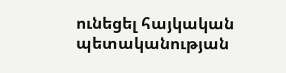ունեցել հայկական պետականության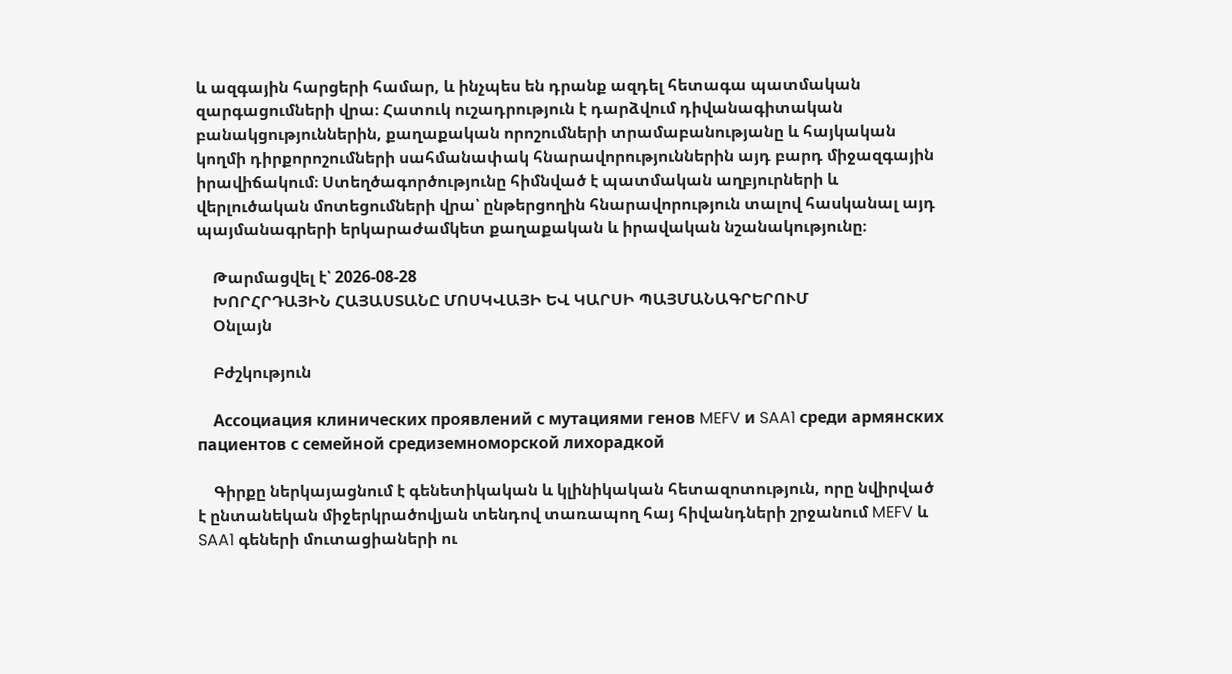և ազգային հարցերի համար, և ինչպես են դրանք ազդել հետագա պատմական զարգացումների վրա։ Հատուկ ուշադրություն է դարձվում դիվանագիտական բանակցություններին, քաղաքական որոշումների տրամաբանությանը և հայկական կողմի դիրքորոշումների սահմանափակ հնարավորություններին այդ բարդ միջազգային իրավիճակում։ Ստեղծագործությունը հիմնված է պատմական աղբյուրների և վերլուծական մոտեցումների վրա՝ ընթերցողին հնարավորություն տալով հասկանալ այդ պայմանագրերի երկարաժամկետ քաղաքական և իրավական նշանակությունը։

    Թարմացվել է՝ 2026-08-28
    ԽՈՐՀՐԴԱՅԻՆ ՀԱՅԱՍՏԱՆԸ ՄՈՍԿՎԱՅԻ ԵՎ ԿԱՐՍԻ ՊԱՅՄԱՆԱԳՐԵՐՈՒՄ
    Օնլայն

    Բժշկություն

    Ассоциация клинических проявлений с мутациями генов MEFV и SAA1 среди армянских пациентов с семейной средиземноморской лихорадкой

    Գիրքը ներկայացնում է գենետիկական և կլինիկական հետազոտություն, որը նվիրված է ընտանեկան միջերկրածովյան տենդով տառապող հայ հիվանդների շրջանում MEFV և SAA1 գեների մուտացիաների ու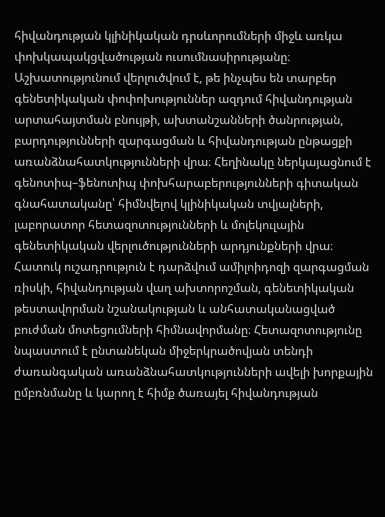հիվանդության կլինիկական դրսևորումների միջև առկա փոխկապակցվածության ուսումնասիրությանը։ Աշխատությունում վերլուծվում է, թե ինչպես են տարբեր գենետիկական փոփոխություններ ազդում հիվանդության արտահայտման բնույթի, ախտանշանների ծանրության, բարդությունների զարգացման և հիվանդության ընթացքի առանձնահատկությունների վրա։ Հեղինակը ներկայացնում է գենոտիպ–ֆենոտիպ փոխհարաբերությունների գիտական գնահատականը՝ հիմնվելով կլինիկական տվյալների, լաբորատոր հետազոտությունների և մոլեկուլային գենետիկական վերլուծությունների արդյունքների վրա։ Հատուկ ուշադրություն է դարձվում ամիլոիդոզի զարգացման ռիսկի, հիվանդության վաղ ախտորոշման, գենետիկական թեստավորման նշանակության և անհատականացված բուժման մոտեցումների հիմնավորմանը։ Հետազոտությունը նպաստում է ընտանեկան միջերկրածովյան տենդի ժառանգական առանձնահատկությունների ավելի խորքային ըմբռնմանը և կարող է հիմք ծառայել հիվանդության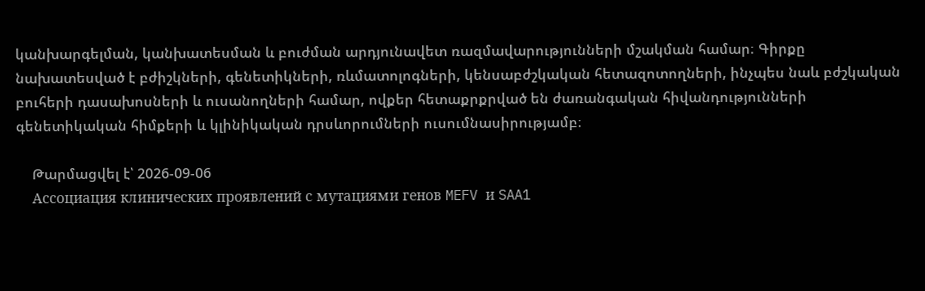կանխարգելման, կանխատեսման և բուժման արդյունավետ ռազմավարությունների մշակման համար։ Գիրքը նախատեսված է բժիշկների, գենետիկների, ռևմատոլոգների, կենսաբժշկական հետազոտողների, ինչպես նաև բժշկական բուհերի դասախոսների և ուսանողների համար, ովքեր հետաքրքրված են ժառանգական հիվանդությունների գենետիկական հիմքերի և կլինիկական դրսևորումների ուսումնասիրությամբ։

    Թարմացվել է՝ 2026-09-06
    Ассоциация клинических проявлений с мутациями генов MEFV и SAA1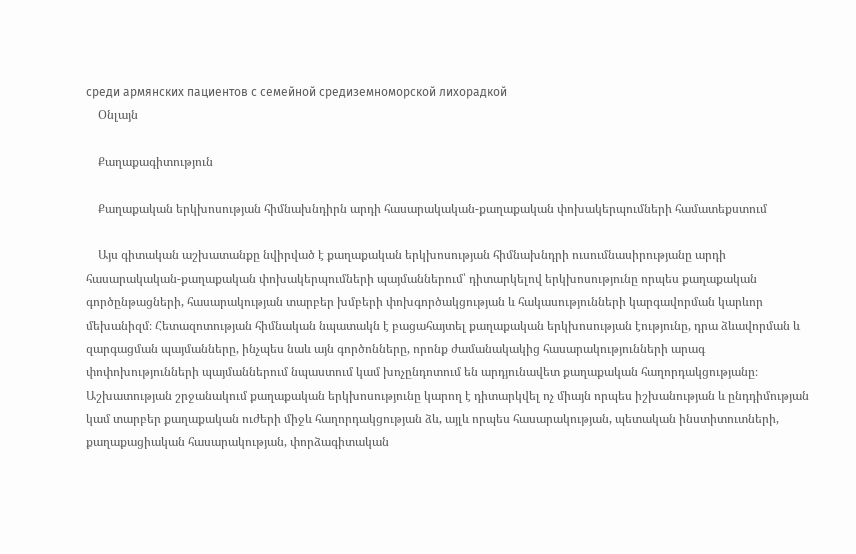среди армянских пациентов с семейной средиземноморской лихорадкой
    Օնլայն

    Քաղաքագիտություն

    Քաղաքական երկխոսության հիմնախնդիրն արդի հասարակական-քաղաքական փոխակերպումների համատեքստում

    Այս գիտական աշխատանքը նվիրված է քաղաքական երկխոսության հիմնախնդրի ուսումնասիրությանը արդի հասարակական-քաղաքական փոխակերպումների պայմաններում՝ դիտարկելով երկխոսությունը որպես քաղաքական գործընթացների, հասարակության տարբեր խմբերի փոխգործակցության և հակասությունների կարգավորման կարևոր մեխանիզմ։ Հետազոտության հիմնական նպատակն է բացահայտել քաղաքական երկխոսության էությունը, դրա ձևավորման և զարգացման պայմանները, ինչպես նաև այն գործոնները, որոնք ժամանակակից հասարակությունների արագ փոփոխությունների պայմաններում նպաստում կամ խոչընդոտում են արդյունավետ քաղաքական հաղորդակցությանը։ Աշխատության շրջանակում քաղաքական երկխոսությունը կարող է դիտարկվել ոչ միայն որպես իշխանության և ընդդիմության կամ տարբեր քաղաքական ուժերի միջև հաղորդակցության ձև, այլև որպես հասարակության, պետական ինստիտուտների, քաղաքացիական հասարակության, փորձագիտական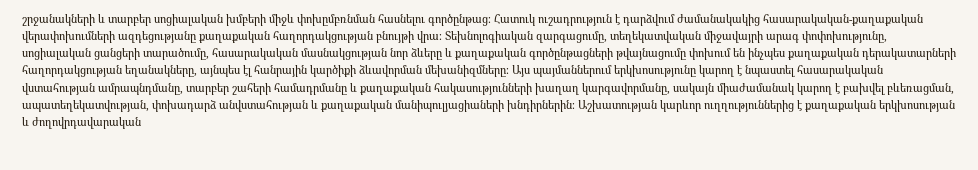շրջանակների և տարբեր սոցիալական խմբերի միջև փոխըմբռնման հասնելու գործընթաց։ Հատուկ ուշադրություն է դարձվում ժամանակակից հասարակական-քաղաքական վերափոխումների ազդեցությանը քաղաքական հաղորդակցության բնույթի վրա։ Տեխնոլոգիական զարգացումը, տեղեկատվական միջավայրի արագ փոփոխությունը, սոցիալական ցանցերի տարածումը, հասարակական մասնակցության նոր ձևերը և քաղաքական գործընթացների թվայնացումը փոխում են ինչպես քաղաքական դերակատարների հաղորդակցության եղանակները, այնպես էլ հանրային կարծիքի ձևավորման մեխանիզմները։ Այս պայմաններում երկխոսությունը կարող է նպաստել հասարակական վստահության ամրապնդմանը, տարբեր շահերի համադրմանը և քաղաքական հակասությունների խաղաղ կարգավորմանը, սակայն միաժամանակ կարող է բախվել բևեռացման, ապատեղեկատվության, փոխադարձ անվստահության և քաղաքական մանիպուլյացիաների խնդիրներին։ Աշխատության կարևոր ուղղություններից է քաղաքական երկխոսության և ժողովրդավարական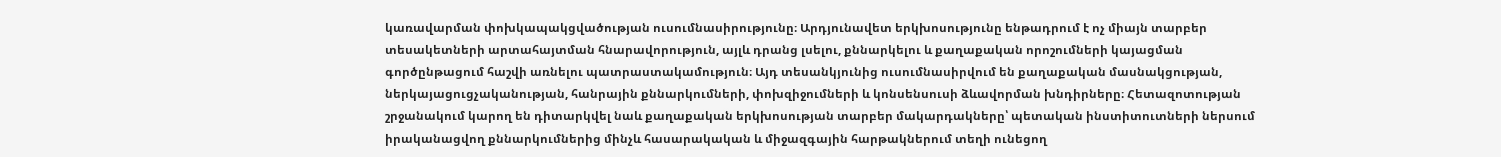կառավարման փոխկապակցվածության ուսումնասիրությունը։ Արդյունավետ երկխոսությունը ենթադրում է ոչ միայն տարբեր տեսակետների արտահայտման հնարավորություն, այլև դրանց լսելու, քննարկելու և քաղաքական որոշումների կայացման գործընթացում հաշվի առնելու պատրաստակամություն։ Այդ տեսանկյունից ուսումնասիրվում են քաղաքական մասնակցության, ներկայացուցչականության, հանրային քննարկումների, փոխզիջումների և կոնսենսուսի ձևավորման խնդիրները։ Հետազոտության շրջանակում կարող են դիտարկվել նաև քաղաքական երկխոսության տարբեր մակարդակները՝ պետական ինստիտուտների ներսում իրականացվող քննարկումներից մինչև հասարակական և միջազգային հարթակներում տեղի ունեցող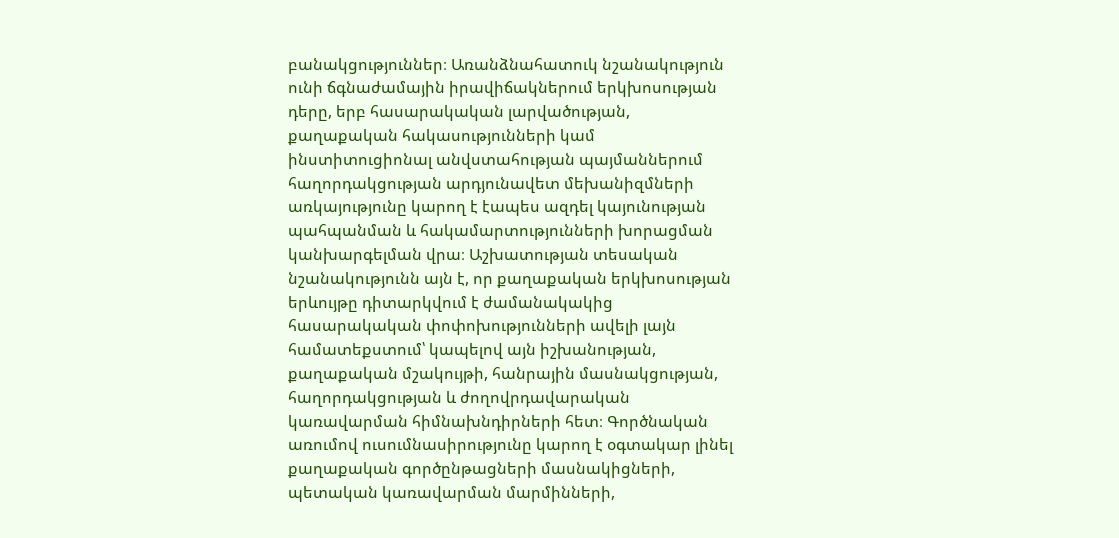բանակցություններ։ Առանձնահատուկ նշանակություն ունի ճգնաժամային իրավիճակներում երկխոսության դերը, երբ հասարակական լարվածության, քաղաքական հակասությունների կամ ինստիտուցիոնալ անվստահության պայմաններում հաղորդակցության արդյունավետ մեխանիզմների առկայությունը կարող է էապես ազդել կայունության պահպանման և հակամարտությունների խորացման կանխարգելման վրա։ Աշխատության տեսական նշանակությունն այն է, որ քաղաքական երկխոսության երևույթը դիտարկվում է ժամանակակից հասարակական փոփոխությունների ավելի լայն համատեքստում՝ կապելով այն իշխանության, քաղաքական մշակույթի, հանրային մասնակցության, հաղորդակցության և ժողովրդավարական կառավարման հիմնախնդիրների հետ։ Գործնական առումով ուսումնասիրությունը կարող է օգտակար լինել քաղաքական գործընթացների մասնակիցների, պետական կառավարման մարմինների,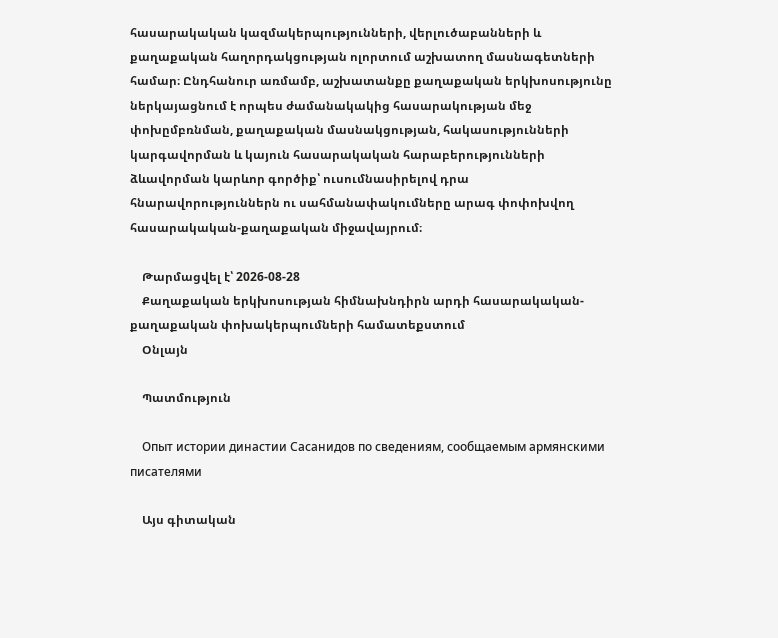հասարակական կազմակերպությունների, վերլուծաբանների և քաղաքական հաղորդակցության ոլորտում աշխատող մասնագետների համար։ Ընդհանուր առմամբ, աշխատանքը քաղաքական երկխոսությունը ներկայացնում է որպես ժամանակակից հասարակության մեջ փոխըմբռնման, քաղաքական մասնակցության, հակասությունների կարգավորման և կայուն հասարակական հարաբերությունների ձևավորման կարևոր գործիք՝ ուսումնասիրելով դրա հնարավորություններն ու սահմանափակումները արագ փոփոխվող հասարակական-քաղաքական միջավայրում։

    Թարմացվել է՝ 2026-08-28
    Քաղաքական երկխոսության հիմնախնդիրն արդի հասարակական-քաղաքական փոխակերպումների համատեքստում
    Օնլայն

    Պատմություն

    Опыт истории династии Сасанидов по сведениям, сообщаемым армянскими писателями

    Այս գիտական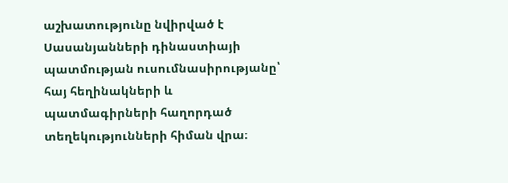աշխատությունը նվիրված է Սասանյանների դինաստիայի պատմության ուսումնասիրությանը՝ հայ հեղինակների և պատմագիրների հաղորդած տեղեկությունների հիման վրա։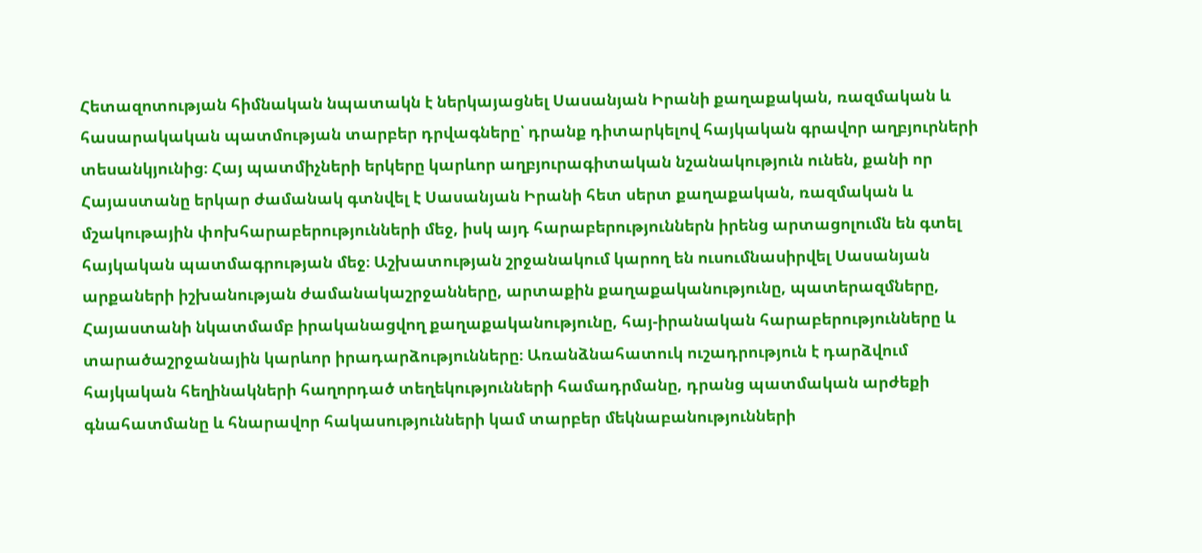Հետազոտության հիմնական նպատակն է ներկայացնել Սասանյան Իրանի քաղաքական, ռազմական և հասարակական պատմության տարբեր դրվագները՝ դրանք դիտարկելով հայկական գրավոր աղբյուրների տեսանկյունից։ Հայ պատմիչների երկերը կարևոր աղբյուրագիտական նշանակություն ունեն, քանի որ Հայաստանը երկար ժամանակ գտնվել է Սասանյան Իրանի հետ սերտ քաղաքական, ռազմական և մշակութային փոխհարաբերությունների մեջ, իսկ այդ հարաբերություններն իրենց արտացոլումն են գտել հայկական պատմագրության մեջ։ Աշխատության շրջանակում կարող են ուսումնասիրվել Սասանյան արքաների իշխանության ժամանակաշրջանները, արտաքին քաղաքականությունը, պատերազմները, Հայաստանի նկատմամբ իրականացվող քաղաքականությունը, հայ-իրանական հարաբերությունները և տարածաշրջանային կարևոր իրադարձությունները։ Առանձնահատուկ ուշադրություն է դարձվում հայկական հեղինակների հաղորդած տեղեկությունների համադրմանը, դրանց պատմական արժեքի գնահատմանը և հնարավոր հակասությունների կամ տարբեր մեկնաբանությունների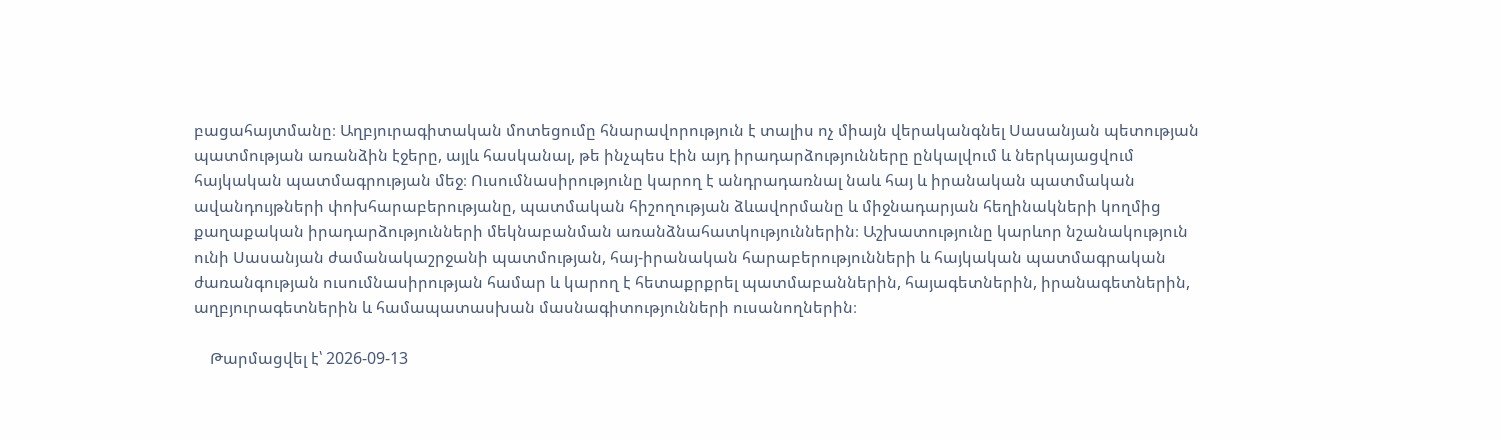բացահայտմանը։ Աղբյուրագիտական մոտեցումը հնարավորություն է տալիս ոչ միայն վերականգնել Սասանյան պետության պատմության առանձին էջերը, այլև հասկանալ, թե ինչպես էին այդ իրադարձությունները ընկալվում և ներկայացվում հայկական պատմագրության մեջ։ Ուսումնասիրությունը կարող է անդրադառնալ նաև հայ և իրանական պատմական ավանդույթների փոխհարաբերությանը, պատմական հիշողության ձևավորմանը և միջնադարյան հեղինակների կողմից քաղաքական իրադարձությունների մեկնաբանման առանձնահատկություններին։ Աշխատությունը կարևոր նշանակություն ունի Սասանյան ժամանակաշրջանի պատմության, հայ-իրանական հարաբերությունների և հայկական պատմագրական ժառանգության ուսումնասիրության համար և կարող է հետաքրքրել պատմաբաններին, հայագետներին, իրանագետներին, աղբյուրագետներին և համապատասխան մասնագիտությունների ուսանողներին։

    Թարմացվել է՝ 2026-09-13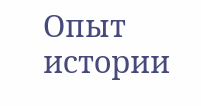Опыт истории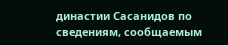династии Сасанидов по сведениям, сообщаемым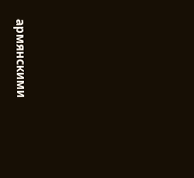армянскими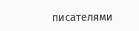писателями